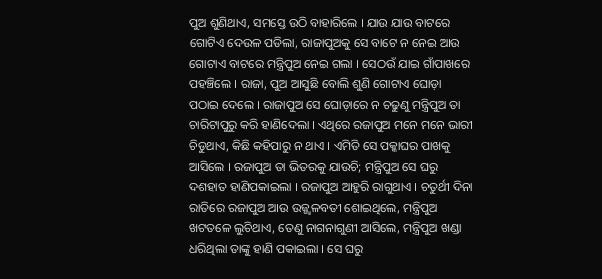ପୁଅ ଶୁଣିଥାଏ, ସମସ୍ତେ ଉଠି ବାହାରିଲେ । ଯାଉ ଯାଉ ବାଟରେ ଗୋଟିଏ ଦେଉଳ ପଡିଲା, ରାଜାପୁଅକୁ ସେ ବାଟେ ନ ନେଇ ଆଉ ଗୋଟାଏ ବାଟରେ ମନ୍ତ୍ରିପୁଅ ନେଇ ଗଲା । ସେଠଉଁ ଯାଇ ଗାଁପାଖରେ ପହଞ୍ଚିଲେ । ରାଜା, ପୁଅ ଆସୁଛି ବୋଲି ଶୁଣି ଗୋଟାଏ ଘୋଡ଼ା ପଠାଇ ଦେଲେ । ରାଜାପୁଅ ସେ ଘୋଡ଼ାରେ ନ ଚଢୁଣୁ ମନ୍ତ୍ରିପୁଅ ତା ଚାରିଟାପୁରୁ କରି ହାଣିଦେଲା । ଏଥିରେ ରଜାପୁଅ ମନେ ମନେ ଭାରୀ ଚିଡୁଥାଏ, କିଛି କହିପାରୁ ନ ଥାଏ । ଏମିତି ସେ ପକ୍କାଘର ପାଖକୁ ଆସିଲେ । ରଜାପୁଅ ତା ଭିତରକୁ ଯାଉଚି; ମନ୍ତ୍ରିପୁଅ ସେ ଘରୁ ଦଶହାତ ହାଣିପକାଇଲା । ରଜାପୁଅ ଆହୁରି ରାଗୁଥାଏ । ଚତୁର୍ଥୀ ଦିନା ରାତିରେ ରଜାପୁଅ ଆଉ ଉଜ୍ଜ୍ୱଳବତୀ ଶୋଇଥିଲେ, ମନ୍ତ୍ରିପୁଅ ଖଟତଳେ ଲୁଚିଥାଏ, ତେଣୁ ନାଗନାଗୁଣୀ ଆସିଲେ, ମନ୍ତ୍ରିପୁଅ ଖଣ୍ଡା ଧରିଥିଲା ତାଙ୍କୁ ହାଣି ପକାଇଲା । ସେ ଘରୁ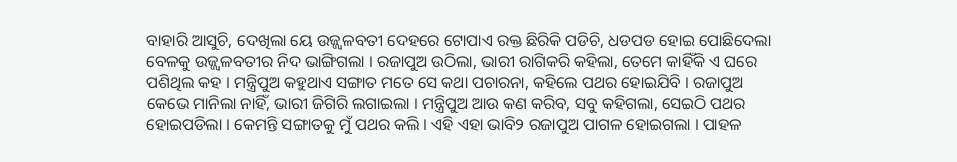ବାହାରି ଆସୁଚି, ଦେଖିଲା ୟେ ଉଜ୍ଜ୍ୱଳବତୀ ଦେହରେ ଟୋପାଏ ରକ୍ତ ଛିରିକି ପଡିଚି, ଧଡପଡ ହୋଇ ପୋଛିଦେଲା ବେଳକୁ ଉଜ୍ଜ୍ୱଳବତୀର ନିଦ ଭାଙ୍ଗିଗଲା । ରଜାପୁଅ ଉଠିଲା, ଭାରୀ ରାଗିକରି କହିଲା, ତେମେ କାହିଁକି ଏ ଘରେ ପଶିଥିଲ କହ । ମନ୍ତ୍ରିପୁଅ କହୁଥାଏ ସଙ୍ଗାତ ମତେ ସେ କଥା ପଚାରନା, କହିଲେ ପଥର ହୋଇଯିବି । ରଜାପୁଅ କେଭେ ମାନିଲା ନାହିଁ, ଭାରୀ ଜିଗିରି ଲଗାଇଲା । ମନ୍ତ୍ରିପୁଅ ଆଉ କଣ କରିବ, ସବୁ କହିଗଲା, ସେଇଠି ପଥର ହୋଇପଡିଲା । କେମନ୍ତି ସଙ୍ଗାତକୁ ମୁଁ ପଥର କଲି । ଏହି ଏହା ଭାବି୨ ରଜାପୁଅ ପାଗଳ ହୋଇଗଲା । ପାହଳ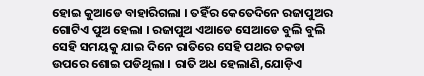ହୋଇ କୁଆଡେ ବାହାରିଗଲା । ତହିଁର କେତେଦିନେ ରଜାପୁଅର ଗୋଟିଏ ପୁଅ ହେଲା । ରଜାପୁଅ ଏଆଡେ ସେଆଡେ ବୁଲି ବୁଲି ସେହି ସମୟକୁ ଯାଇ ଦିନେ ରାତିରେ ସେହି ପଥର ଚକଡା ଉପରେ ଶୋଇ ପଡିଥିଲା । ରାତି ଅଧ ହେଲାଣି,ଯୋଡ଼ିଏ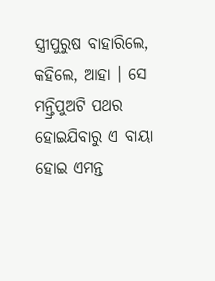ସ୍ତ୍ରୀପୁରୁଷ ବାହାରିଲେ, କହିଲେ, ଆହା । ସେ ମନ୍ତ୍ରିପୁଅଟି ପଥର ହୋଇଯିବାରୁ ଏ ବାୟା ହୋଇ ଏମନ୍ତ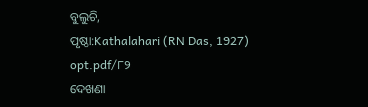ବୁଲୁଚି,
ପୃଷ୍ଠା:Kathalahari (RN Das, 1927) opt.pdf/୮୨
ଦେଖଣା